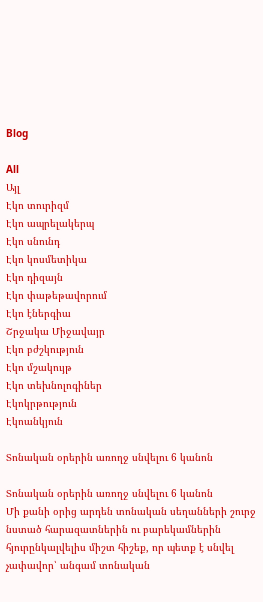Blog

All
Այլ
Էկո տուրիզմ
Էկո ապրելակերպ
Էկո սնունդ
Էկո կոսմետիկա
Էկո դիզայն
Էկո փաթեթավորում
Էկո էներգիա
Շրջակա Միջավայր
Էկո բժշկություն
Էկո մշակույթ
Էկո տեխնոլոգիներ
Էկոկրթություն
Էկոանկյուն

Տոնական օրերին առողջ սնվելու 6 կանոն

Տոնական օրերին առողջ սնվելու 6 կանոն
Մի քանի օրից արդեն տոնական սեղանների շուրջ նստած հարազատներին ու բարեկամներին հյուրընկալվելիս միշտ հիշեք, որ պետք է սնվել չափավոր՝ անգամ տոնական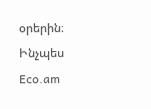օրերին։ Ինչպես Eco.am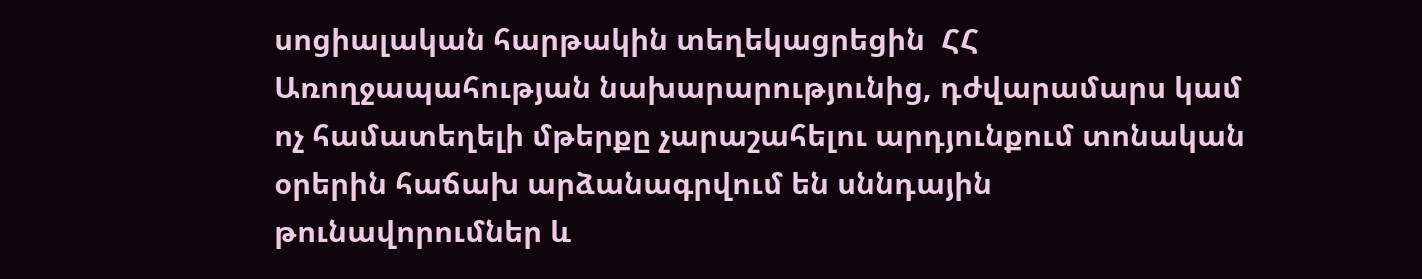սոցիալական հարթակին տեղեկացրեցին  ՀՀ Առողջապահության նախարարությունից, դժվարամարս կամ ոչ համատեղելի մթերքը չարաշահելու արդյունքում տոնական օրերին հաճախ արձանագրվում են սննդային թունավորումներ և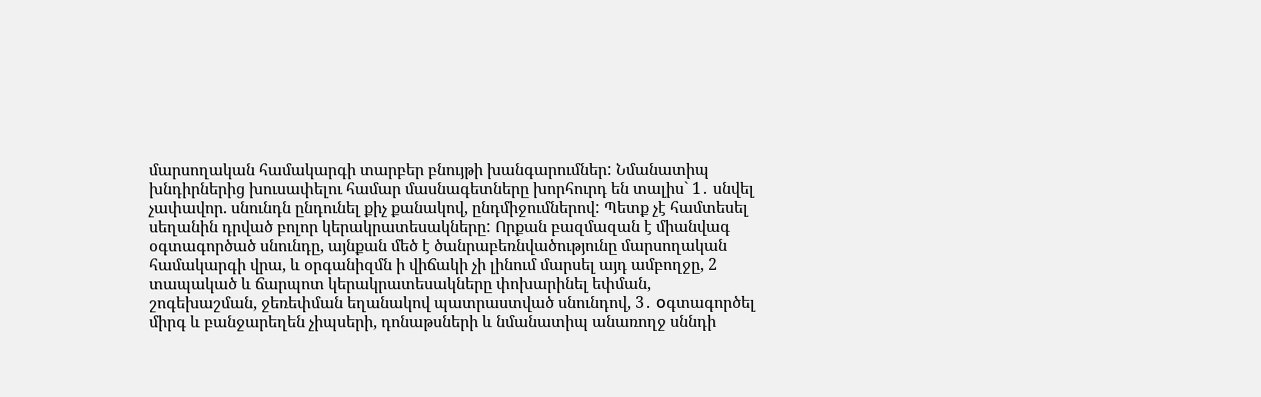մարսողական համակարգի տարբեր բնույթի խանգարումներ: Նմանատիպ խնդիրներից խուսափելու համար մասնագետները խորհուրդ են տալիս` 1․ սնվել չափավոր. սնունդն ընդունել քիչ քանակով, ընդմիջումներով: Պետք չէ համտեսել սեղանին դրված բոլոր կերակրատեսակները: Որքան բազմազան է միանվագ օգտագործած սնունդը, այնքան մեծ է ծանրաբեռնվածությունը մարսողական համակարգի վրա, և օրգանիզմն ի վիճակի չի լինում մարսել այդ ամբողջը, 2 տապակած և ճարպոտ կերակրատեսակները փոխարինել եփման, շոգեխաշման, ջեռեփման եղանակով պատրաստված սնունդով, 3․ оգտագործել միրգ և բանջարեղեն չիպսերի, դոնաթսների և նմանատիպ անառողջ սննդի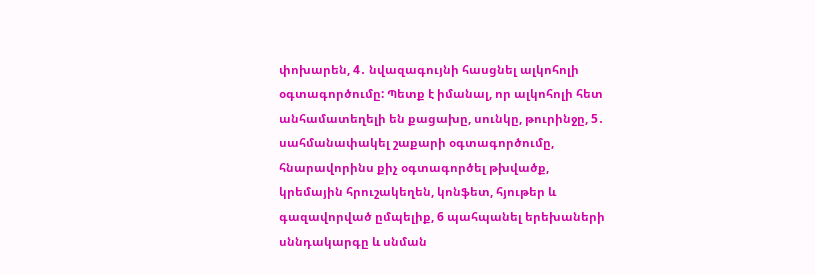փոխարեն, 4․ նվազագույնի հասցնել ալկոհոլի օգտագործումը: Պետք է իմանալ, որ ալկոհոլի հետ անհամատեղելի են քացախը, սունկը, թուրինջը, 5․ սահմանափակել շաքարի օգտագործումը, հնարավորինս քիչ օգտագործել թխվածք, կրեմային հրուշակեղեն, կոնֆետ, հյութեր և գազավորված ըմպելիք, 6 պահպանել երեխաների սննդակարգը և սնման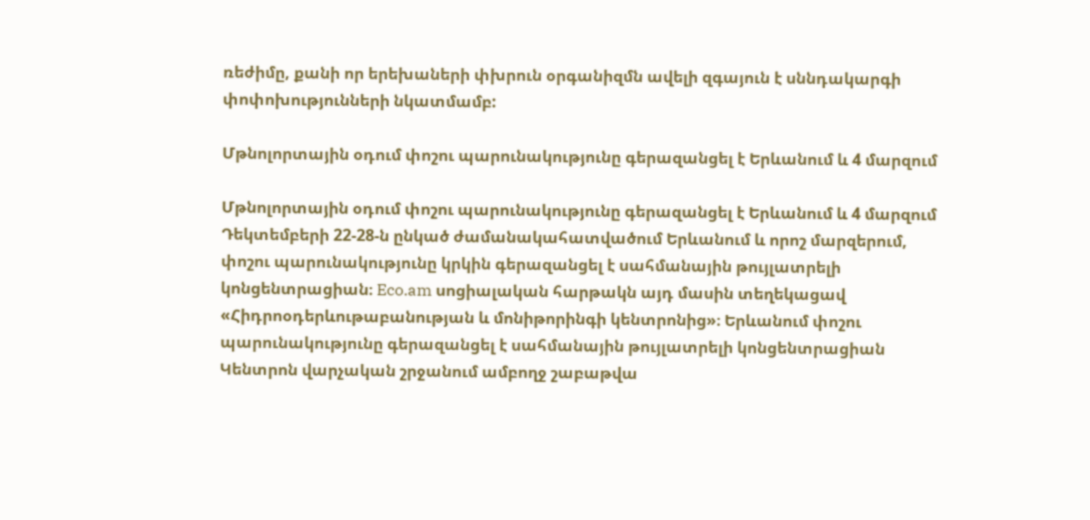ռեժիմը, քանի որ երեխաների փխրուն օրգանիզմն ավելի զգայուն է սննդակարգի փոփոխությունների նկատմամբ:

Մթնոլորտային օդում փոշու պարունակությունը գերազանցել է Երևանում և 4 մարզում

Մթնոլորտային օդում փոշու պարունակությունը գերազանցել է Երևանում և 4 մարզում
Դեկտեմբերի 22-28-ն ընկած ժամանակահատվածում Երևանում և որոշ մարզերում, փոշու պարունակությունը կրկին գերազանցել է սահմանային թույլատրելի կոնցենտրացիան։ Eco.am սոցիալական հարթակն այդ մասին տեղեկացավ «Հիդրոօդերևութաբանության և մոնիթորինգի կենտրոնից»։ Երևանում փոշու պարունակությունը գերազանցել է սահմանային թույլատրելի կոնցենտրացիան Կենտրոն վարչական շրջանում ամբողջ շաբաթվա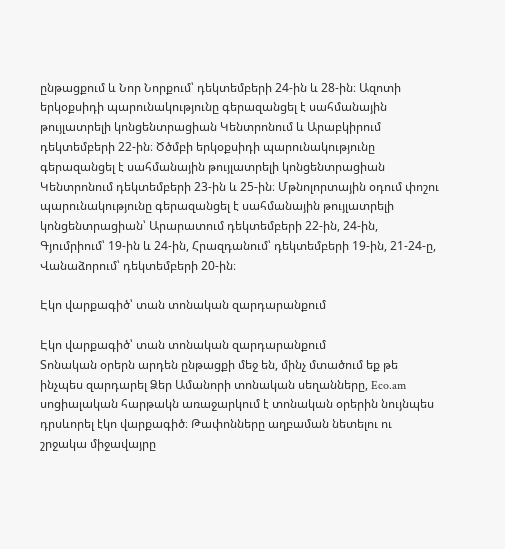ընթացքում և Նոր Նորքում՝ դեկտեմբերի 24-ին և 28-ին։ Ազոտի երկօքսիդի պարունակությունը գերազանցել է սահմանային թույլատրելի կոնցենտրացիան Կենտրոնում և Արաբկիրում դեկտեմբերի 22-ին։ Ծծմբի երկօքսիդի պարունակությունը գերազանցել է սահմանային թույլատրելի կոնցենտրացիան Կենտրոնում դեկտեմբերի 23-ին և 25-ին։ Մթնոլորտային օդում փոշու պարունակությունը գերազանցել է սահմանային թույլատրելի կոնցենտրացիան՝ Արարատում դեկտեմբերի 22-ին, 24-ին, Գյումրիում՝ 19-ին և 24-ին, Հրազդանում՝ դեկտեմբերի 19-ին, 21-24-ը, Վանաձորում՝ դեկտեմբերի 20-ին։

Էկո վարքագիծ՝ տան տոնական զարդարանքում

Էկո վարքագիծ՝ տան տոնական զարդարանքում
Տոնական օրերն արդեն ընթացքի մեջ են, մինչ մտածում եք թե ինչպես զարդարել Ձեր Ամանորի տոնական սեղանները, Eco.am սոցիալական հարթակն առաջարկում է տոնական օրերին նույնպես դրսևորել էկո վարքագիծ։ Թափոնները աղբաման նետելու ու շրջակա միջավայրը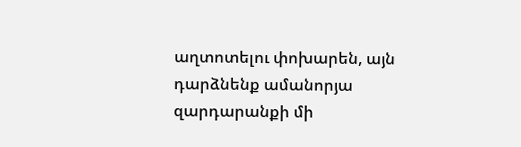աղտոտելու փոխարեն, այն դարձնենք ամանորյա զարդարանքի մի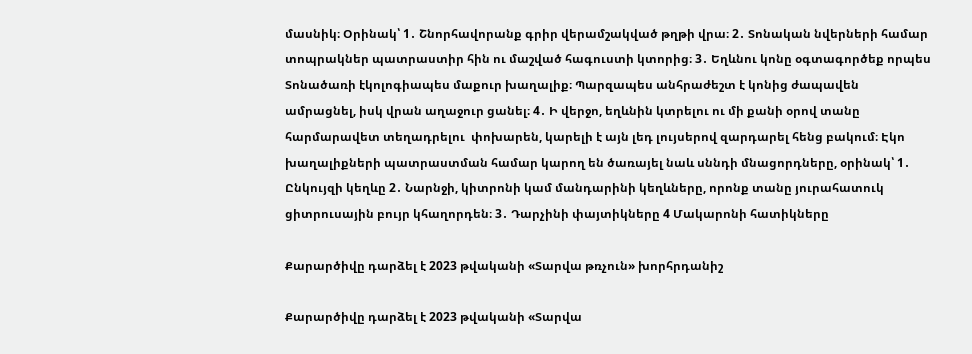մասնիկ։ Օրինակ՝ 1․ Շնորհավորանք գրիր վերամշակված թղթի վրա։ 2․ Տոնական նվերների համար տոպրակներ պատրաստիր հին ու մաշված հագուստի կտորից։ 3․ Եղևնու կոնը օգտագործեք որպես Տոնածառի էկոլոգիապես մաքուր խաղալիք։ Պարզապես անհրաժեշտ է կոնից ժապավեն ամրացնել, իսկ վրան աղաջուր ցանել։ 4․ Ի վերջո, եղևնին կտրելու ու մի քանի օրով տանը հարմարավետ տեղադրելու  փոխարեն, կարելի է այն լեդ լույսերով զարդարել հենց բակում։ Էկո խաղալիքների պատրաստման համար կարող են ծառայել նաև սննդի մնացորդները, օրինակ՝ 1․ Ընկույզի կեղևը 2․ Նարնջի, կիտրոնի կամ մանդարինի կեղևները, որոնք տանը յուրահատուկ ցիտրուսային բույր կհաղորդեն։ 3․ Դարչինի փայտիկները 4 Մակարոնի հատիկները

Քարարծիվը դարձել է 2023 թվականի «Տարվա թռչուն» խորհրդանիշ

Քարարծիվը դարձել է 2023 թվականի «Տարվա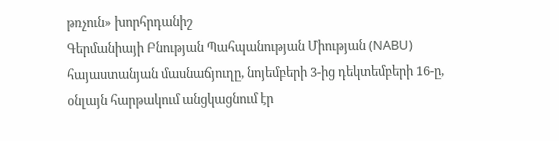թռչուն» խորհրդանիշ
Գերմանիայի Բնության Պահպանության Միության (NABU) հայաստանյան մասնաճյուղը, նոյեմբերի 3-ից դեկտեմբերի 16-ը, օնլայն հարթակում անցկացնում էր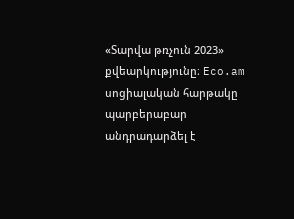«Տարվա թռչուն 2023» քվեարկությունը։ Eco.am սոցիալական հարթակը պարբերաբար անդրադարձել է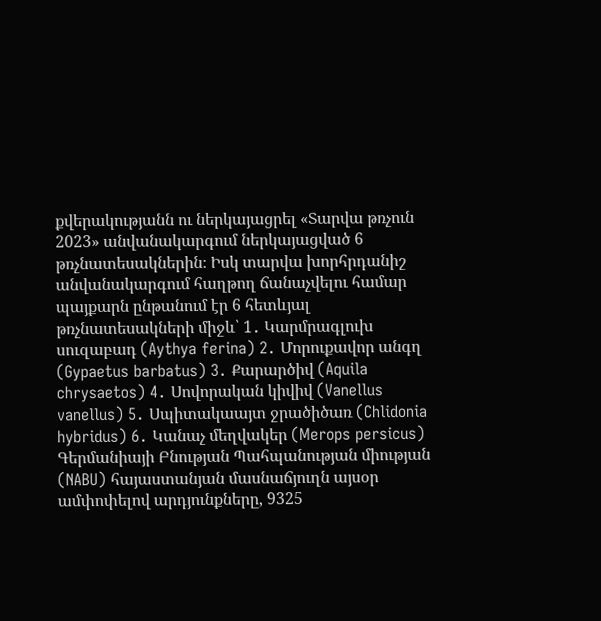քվերակությանն ու ներկայացրել «Տարվա թռչուն 2023» անվանակարգում ներկայացված 6 թռչնատեսակներին։ Իսկ տարվա խորհրդանիշ անվանակարգում հաղթող ճանաչվելու համար պայքարն ընթանում էր 6 հետևյալ թռչնատեսակների միջև՝ 1․ Կարմրագլուխ սուզաբադ (Aythya ferina) 2․ Մորուքավոր անգղ (Gypaetus barbatus) 3․ Քարարծիվ (Aquila chrysaetos) 4․ Սովորական կիվիվ (Vanellus vanellus) 5․ Սպիտակաայտ ջրածիծառ (Chlidonia hybridus) 6․ Կանաչ մեղվակեր (Merops persicus) Գերմանիայի Բնության Պահպանության միության (NABU) հայաստանյան մասնաճյուղն այսօր ամփոփելով արդյունքները, 9325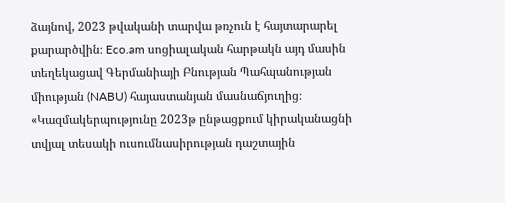ձայնով, 2023 թվականի տարվա թռչուն է հայտարարել քարարծվին։ Eco.am սոցիալական հարթակն այդ մասին տեղեկացավ Գերմանիայի Բնության Պահպանության միության (NABU) հայաստանյան մասնաճյուղից։ «Կազմակերպությունը 2023թ ընթացքում կիրականացնի տվյալ տեսակի ուսումնասիրության դաշտային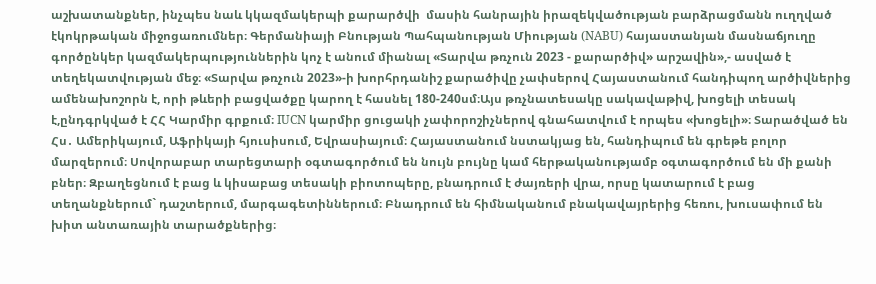աշխատանքներ, ինչպես նաև կկազմակերպի քարարծվի  մասին հանրային իրազեկվածության բարձրացմանն ուղղված էկոկրթական միջոցառումներ։ Գերմանիայի Բնության Պահպանության Միության (NABU) հայաստանյան մասնաճյուղը գործընկեր կազմակերպություններին կոչ է անում միանալ «Տարվա թռչուն 2023 - քարարծիվ» արշավին»,- ասված է տեղեկատվության մեջ։ «Տարվա թռչուն 2023»-ի խորհրդանիշ քարածիվը չափսերով Հայաստանում հանդիպող արծիվներից ամենախոշորն է, որի թևերի բացվածքը կարող է հասնել 180-240սմ։Այս թռչնատեսակը սակավաթիվ, խոցելի տեսակ է,ընդգրկված է ՀՀ Կարմիր գրքում։ IUCN կարմիր ցուցակի չափորոշիչներով գնահատվում է որպես «խոցելի»։ Տարածված են Հս․ Ամերիկայում, Աֆրիկայի հյուսիսում, Եվրասիայում։ Հայաստանում նստակյաց են, հանդիպում են գրեթե բոլոր մարզերում։ Սովորաբար տարեցտարի օգտագործում են նույն բույնը կամ հերթականությամբ օգտագործում են մի քանի բներ։ Զբաղեցնում է բաց և կիսաբաց տեսակի բիոտոպերը, բնադրում է ժայռերի վրա, որսը կատարում է բաց տեղանքներում` դաշտերում, մարգագետիններում։ Բնադրում են հիմնականում բնակավայրերից հեռու, խուսափում են խիտ անտառային տարածքներից։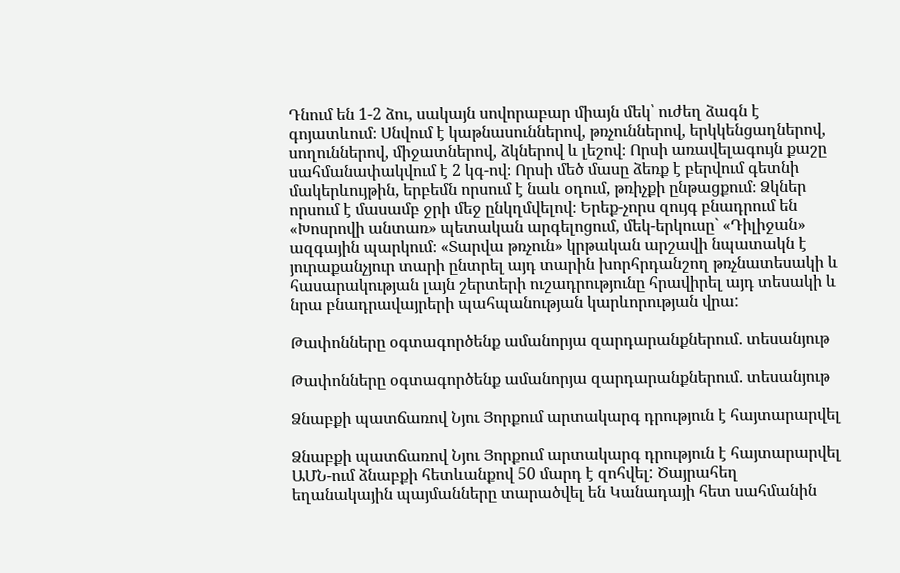Դնում են 1-2 ձու, սակայն սովորաբար միայն մեկ՝ ուժեղ ձագն է գոյատևում։ Սնվում է կաթնասուններով, թռչուններով, երկկենցաղներով, սողուններով, միջատներով, ձկներով և լեշով։ Որսի առավելագույն քաշը սահմանափակվում է 2 կգ-ով։ Որսի մեծ մասը ձեռք է բերվում գետնի մակերևույթին, երբեմն որսում է նաև օդում, թռիչքի ընթացքում։ Ձկներ որսում է մասամբ ջրի մեջ ընկղմվելով։ Երեք-չորս զույգ բնադրում են «Խոսրովի անտառ» պետական արգելոցում, մեկ-երկուսը` «Դիլիջան» ազգային պարկում։ «Տարվա թռչուն» կրթական արշավի նպատակն է յուրաքանչյուր տարի ընտրել այդ տարին խորհրդանշող թռչնատեսակի և հասարակության լայն շերտերի ուշադրությունը հրավիրել այդ տեսակի և նրա բնադրավայրերի պահպանության կարևորության վրա:

Թափոնները օգտագործենք ամանորյա զարդարանքներում․ տեսանյութ

Թափոնները օգտագործենք ամանորյա զարդարանքներում․ տեսանյութ

Ձնաբքի պատճառով Նյու Յորքում արտակարգ դրություն է հայտարարվել

Ձնաբքի պատճառով Նյու Յորքում արտակարգ դրություն է հայտարարվել
ԱՄՆ-ում ձնաբքի հետևանքով 50 մարդ է զոհվել: Ծայրահեղ եղանակային պայմանները տարածվել են Կանադայի հետ սահմանին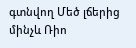գտնվող Մեծ լճերից մինչև Ռիո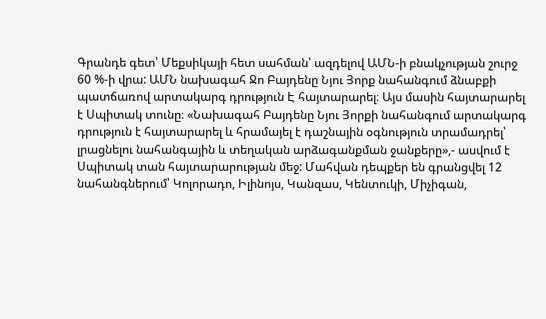Գրանդե գետ՝ Մեքսիկայի հետ սահման՝ ազդելով ԱՄՆ-ի բնակչության շուրջ 60 %-ի վրա: ԱՄՆ նախագահ Ջո Բայդենը Նյու Յորք նահանգում ձնաբքի պատճառով արտակարգ դրություն Է հայտարարել։ Այս մասին հայտարարել է Սպիտակ տունը։ «Նախագահ Բայդենը Նյու Յորքի նահանգում արտակարգ դրություն է հայտարարել և հրամայել է դաշնային օգնություն տրամադրել՝ լրացնելու նահանգային և տեղական արձագանքման ջանքերը»,- ասվում է Սպիտակ տան հայտարարության մեջ: Մահվան դեպքեր են գրանցվել 12 նահանգներում՝ Կոլորադո, Իլինոյս, Կանզաս, Կենտուկի, Միչիգան,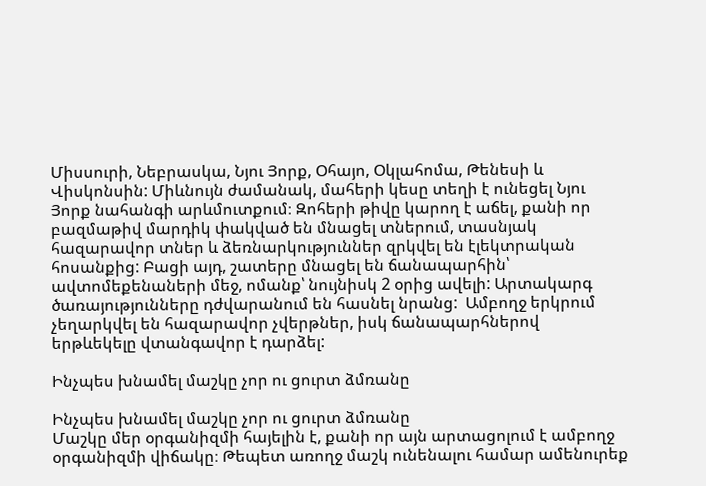Միսսուրի, Նեբրասկա, Նյու Յորք, Օհայո, Օկլահոմա, Թենեսի և Վիսկոնսին: Միևնույն ժամանակ, մահերի կեսը տեղի է ունեցել Նյու Յորք նահանգի արևմուտքում։ Զոհերի թիվը կարող է աճել, քանի որ բազմաթիվ մարդիկ փակված են մնացել տներում, տասնյակ հազարավոր տներ և ձեռնարկություններ զրկվել են էլեկտրական հոսանքից: Բացի այդ, շատերը մնացել են ճանապարհին՝ ավտոմեքենաների մեջ, ոմանք՝ նույնիսկ 2 օրից ավելի: Արտակարգ ծառայությունները դժվարանում են հասնել նրանց:  Ամբողջ երկրում չեղարկվել են հազարավոր չվերթներ, իսկ ճանապարհներով երթևեկելը վտանգավոր է դարձել:

Ինչպես խնամել մաշկը չոր ու ցուրտ ձմռանը

Ինչպես խնամել մաշկը չոր ու ցուրտ ձմռանը
Մաշկը մեր օրգանիզմի հայելին է, քանի որ այն արտացոլում է ամբողջ օրգանիզմի վիճակը։ Թեպետ առողջ մաշկ ունենալու համար ամենուրեք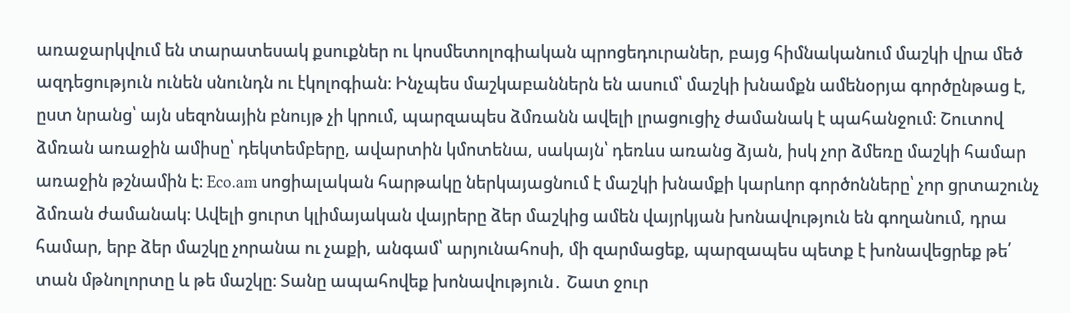առաջարկվում են տարատեսակ քսուքներ ու կոսմետոլոգիական պրոցեդուրաներ, բայց հիմնականում մաշկի վրա մեծ ազդեցություն ունեն սնունդն ու էկոլոգիան։ Ինչպես մաշկաբաններն են ասում՝ մաշկի խնամքն ամենօրյա գործընթաց է, ըստ նրանց՝ այն սեզոնային բնույթ չի կրում, պարզապես ձմռանն ավելի լրացուցիչ ժամանակ է պահանջում։ Շուտով ձմռան առաջին ամիսը՝ դեկտեմբերը, ավարտին կմոտենա, սակայն՝ դեռևս առանց ձյան, իսկ չոր ձմեռը մաշկի համար առաջին թշնամին է։ Eco.am սոցիալական հարթակը ներկայացնում է մաշկի խնամքի կարևոր գործոնները՝ չոր ցրտաշունչ ձմռան ժամանակ։ Ավելի ցուրտ կլիմայական վայրերը ձեր մաշկից ամեն վայրկյան խոնավություն են գողանում, դրա համար, երբ ձեր մաշկը չորանա ու չաքի, անգամ՝ արյունահոսի, մի զարմացեք, պարզապես պետք է խոնավեցրեք թե՛ տան մթնոլորտը և թե մաշկը։ Տանը ապահովեք խոնավություն․ Շատ ջուր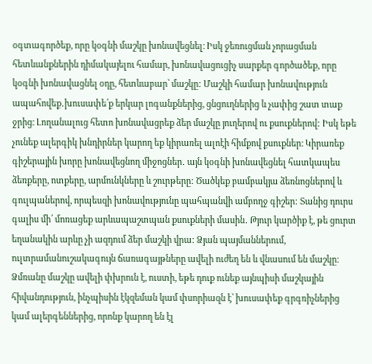օգտագործեք, որը կօգնի մաշկը խոնավեցնել։ Իսկ ջեռուցման չորացման հետևանքներին դիմակայելու համար, խոնավացուցիչ սարքեր գործածեք, որը կօգնի խոնավացնել օդը, հետևաբար՝ մաշկը: Մաշկի համար խոնավություն ապահովեք․խուսափե՛ք երկար լոգանքներից, ցնցուղներից և չափից շատ տաք ջրից։ Լողանալուց հետո խոնավացրեք ձեր մաշկը յուղերով ու քսուքներով: Իսկ եթե չունեք ալերգիկ խնդիրներ կարող եք կիրառել ալոէի հիմքով քսուքներ։ Կիրառեք գիշերային խորը խոնավեցնող միջոցներ․ այն կօգնի խոնավեցնել հատկապես ձեռքերը, ոտքերը, արմունկները և շուրթերը: Ծածկեք բամբակյա ձեռնոցներով և գուլպաներով, որպեսզի խոնավությունը պահպանվի ամբողջ գիշեր: Տանից դուրս գալիս մի՛ մոռացեք արևապաշտպան քսուքների մասին․ Թյուր կարծիք է, թե ցուրտ եղանակին արևը չի ազդում ձեր մաշկի վրա: Ձյան պայմաններում, ուլտրամանուշակագույն ճառագայթները ավելի ուժեղ են և վնասում են մաշկը։ Ձմռանը մաշկը ավելի փխրուն է, ուստի, եթե դուք ունեք այնպիսի մաշկային հիվանդություն, ինչպիսին էկզեման կամ փսորիազն է՝ խուսափեք գրգռիչներից կամ ալերգեններից, որոնք կարող են էլ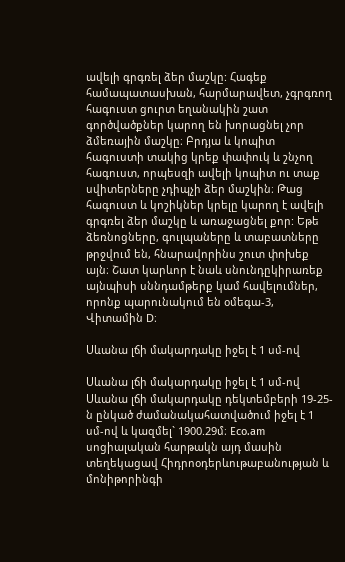ավելի գրգռել ձեր մաշկը: Հագեք համապատասխան, հարմարավետ, չգրգռող հագուստ ցուրտ եղանակին շատ գործվածքներ կարող են խորացնել չոր ձմեռային մաշկը։ Բրդյա և կոպիտ հագուստի տակից կրեք փափուկ և շնչող հագուստ, որպեսզի ավելի կոպիտ ու տաք սվիտերները չդիպչի ձեր մաշկին։ Թաց հագուստ և կոշիկներ կրելը կարող է ավելի գրգռել ձեր մաշկը և առաջացնել քոր: Եթե ձեռնոցները, գուլպաները և տաբատները թրջվում են, հնարավորինս շուտ փոխեք այն։ Շատ կարևոր է նաև սնունդըկիրառեք այնպիսի սննդամթերք կամ հավելումներ, որոնք պարունակում են օմեգա-3, Վիտամին D։

Սևանա լճի մակարդակը իջել է 1 սմ-ով

Սևանա լճի մակարդակը իջել է 1 սմ-ով
Սևանա լճի մակարդակը դեկտեմբերի 19-25-ն ընկած ժամանակահատվածում իջել է 1 սմ-ով և կազմել` 1900.29մ։ Eco.am սոցիալական հարթակն այդ մասին տեղեկացավ Հիդրոօդերևութաբանության և մոնիթորինգի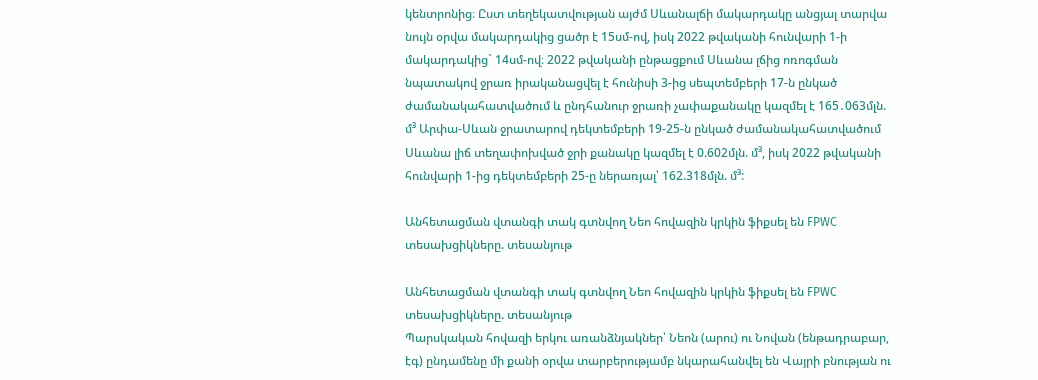կենտրոնից։ Ըստ տեղեկատվության այժմ Սևանալճի մակարդակը անցյալ տարվա նույն օրվա մակարդակից ցածր է 15սմ-ով, իսկ 2022 թվականի հունվարի 1-ի մակարդակից` 14սմ-ով։ 2022 թվականի ընթացքում Սևանա լճից ոռոգման նպատակով ջրառ իրականացվել է հունիսի 3-ից սեպտեմբերի 17-ն ընկած ժամանակահատվածում և ընդհանուր ջրառի չափաքանակը կազմել է 165․063մլն. մ³ Արփա-Սևան ջրատարով դեկտեմբերի 19-25-ն ընկած ժամանակահատվածում Սևանա լիճ տեղափոխված ջրի քանակը կազմել է 0.602մլն. մ³, իսկ 2022 թվականի հունվարի 1-ից դեկտեմբերի 25-ը ներառյալ՝ 162.318մլն. մ³:

Անհետացման վտանգի տակ գտնվող Նեո հովազին կրկին ֆիքսել են FPWC տեսախցիկները. տեսանյութ

Անհետացման վտանգի տակ գտնվող Նեո հովազին կրկին ֆիքսել են FPWC տեսախցիկները. տեսանյութ
Պարսկական հովազի երկու առանձնյակներ՝ Նեոն (արու) ու Նովան (ենթադրաբար, էգ) ընդամենը մի քանի օրվա տարբերությամբ նկարահանվել են Վայրի բնության ու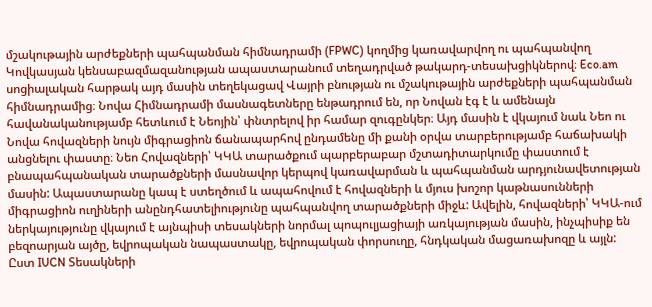մշակութային արժեքների պահպանման հիմնադրամի (FPWC) կողմից կառավարվող ու պահպանվող Կովկասյան կենսաբազմազանության ապաստարանում տեղադրված թակարդ-տեսախցիկներով։ Eco.am սոցիալական հարթակ այդ մասին տեղեկացավ Վայրի բնության ու մշակութային արժեքների պահպանման հիմնադրամից։ Նովա Հիմնադրամի մասնագետները ենթադրում են, որ Նովան էգ է և ամենայն հավանականությամբ հետևում է Նեոյին՝ փնտրելով իր համար զուգընկեր։ Այդ մասին է վկայում նաև Նեո ու Նովա հովազների նույն միգրացիոն ճանապարհով ընդամենը մի քանի օրվա տարբերությամբ հաճախակի անցնելու փաստը։ Նեո Հովազների՝ ԿԿԱ տարածքում պարբերաբար մշտադիտարկումը փաստում է բնապահպանական տարածքների մասնավոր կերպով կառավարման և պահպանման արդյունավետության մասին: Ապաստարանը կապ է ստեղծում և ապահովում է հովազների և մյուս խոշոր կաթնասունների միգրացիոն ուղիների անընդհատելիությունը պահպանվող տարածքների միջև: Ավելին, հովազների՝ ԿԿԱ-ում ներկայությունը վկայում է այնպիսի տեսակների նորմալ պոպուլյացիայի առկայության մասին, ինչպիսիք են բեզոարյան այծը, եվրոպական նապաստակը, եվրոպական փորսուղը, հնդկական մացառախոզը և այլն: Ըստ IUCN Տեսակների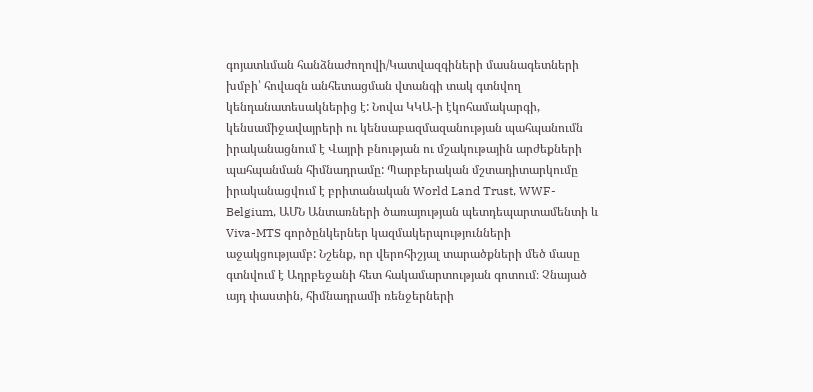գոյատևման հանձնաժողովի/Կատվազգիների մասնագետների խմբի՝ հովազն անհետացման վտանգի տակ գտնվող կենդանատեսակներից է: Նովա ԿԿԱ-ի էկոհամակարգի, կենսամիջավայրերի ու կենսաբազմազանության պահպանումն իրականացնում է Վայրի բնության ու մշակութային արժեքների պահպանման հիմնադրամը: Պարբերական մշտադիտարկումը իրականացվում է բրիտանական World Land Trust, WWF-Belgium, ԱՄՆ Անտառների ծառայության պետդեպարտամենտի և Viva-MTS գործընկերներ կազմակերպությունների աջակցությամբ: Նշենք, որ վերոհիշյալ տարածքների մեծ մասը գտնվում է Ադրբեջանի հետ հակամարտության գոտում։ Չնայած այդ փաստին, հիմնադրամի ռենջերների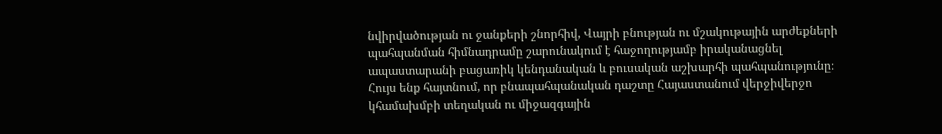նվիրվածության ու ջանքերի շնորհիվ, Վայրի բնության ու մշակութային արժեքների պահպանման հիմնադրամը շարունակում է հաջողությամբ իրականացնել ապաստարանի բացառիկ կենդանական և բուսական աշխարհի պահպանությունը։ Հույս ենք հայտնում, որ բնապահպանական դաշտը Հայաստանում վերջիվերջո կհամախմբի տեղական ու միջազգային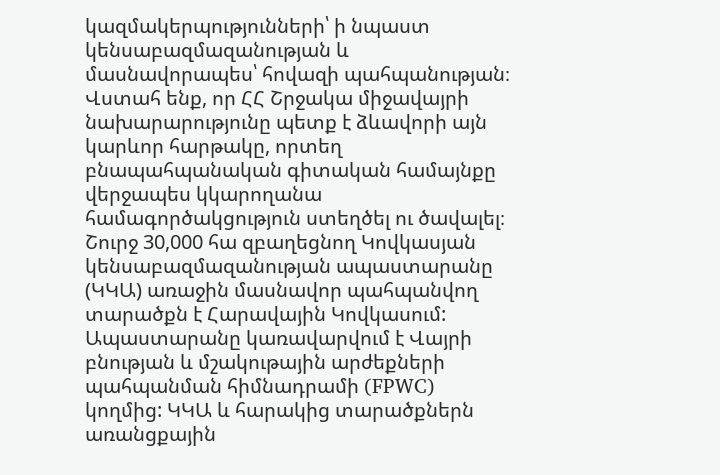կազմակերպությունների՝ ի նպաստ կենսաբազմազանության և մասնավորապես՝ հովազի պահպանության։ Վստահ ենք, որ ՀՀ Շրջակա միջավայրի նախարարությունը պետք է ձևավորի այն կարևոր հարթակը, որտեղ բնապահպանական գիտական համայնքը վերջապես կկարողանա համագործակցություն ստեղծել ու ծավալել։ Շուրջ 30,000 հա զբաղեցնող Կովկասյան կենսաբազմազանության ապաստարանը (ԿԿԱ) առաջին մասնավոր պահպանվող տարածքն է Հարավային Կովկասում: Ապաստարանը կառավարվում է Վայրի բնության և մշակութային արժեքների պահպանման հիմնադրամի (FPWC) կողմից: ԿԿԱ և հարակից տարածքներն առանցքային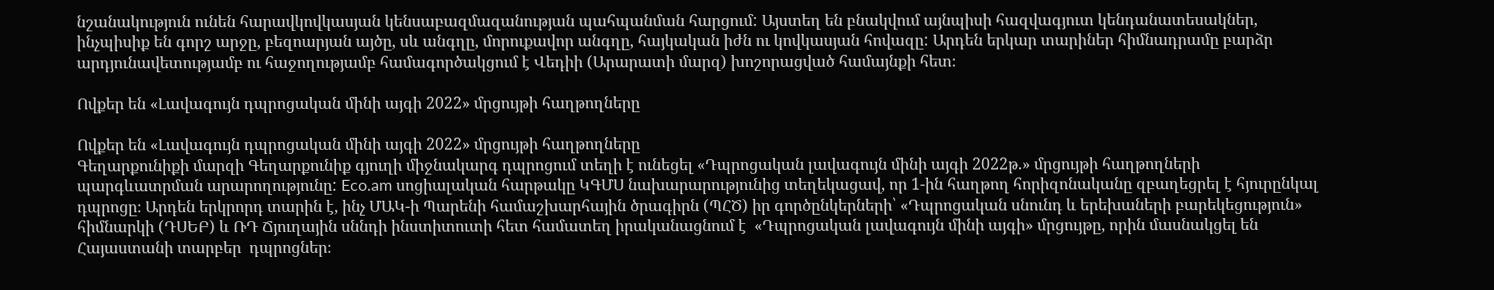նշանակություն ունեն հարավկովկասյան կենսաբազմազանության պահպանման հարցում: Այստեղ են բնակվում այնպիսի հազվագյուտ կենդանատեսակներ, ինչպիսիք են գորշ արջը, բեզոարյան այծը, սև անգղը, մորուքավոր անգղը, հայկական իժն ու կովկասյան հովազը: Արդեն երկար տարիներ հիմնադրամը բարձր արդյունավետությամբ ու հաջողությամբ համագործակցում է Վեդիի (Արարատի մարզ) խոշորացված համայնքի հետ։

Ովքեր են «Լավագույն դպրոցական մինի այգի 2022» մրցույթի հաղթողները

Ովքեր են «Լավագույն դպրոցական մինի այգի 2022» մրցույթի հաղթողները
Գեղարքունիքի մարզի Գեղարքունիք գյուղի միջնակարգ դպրոցում տեղի է ունեցել «Դպրոցական լավագույն մինի այգի 2022թ.» մրցույթի հաղթողների պարգևատրման արարողությունը: Eco.am սոցիալական հարթակը ԿԳՄՍ նախարարությունից տեղեկացավ, որ 1-ին հաղթող հորիզոնականը զբաղեցրել է հյուրընկալ դպրոցը։ Արդեն երկրորդ տարին է, ինչ ՄԱԿ-ի Պարենի համաշխարհային ծրագիրն (ՊՀԾ) իր գործընկերների՝ «Դպրոցական սնունդ և երեխաների բարեկեցություն»  հիմնարկի (ԴՍԵԲ) և ՌԴ Ճյուղային սննդի ինստիտուտի հետ համատեղ իրականացնում է  «Դպրոցական լավագույն մինի այգի» մրցույթը, որին մասնակցել են Հայաստանի տարբեր  դպրոցներ։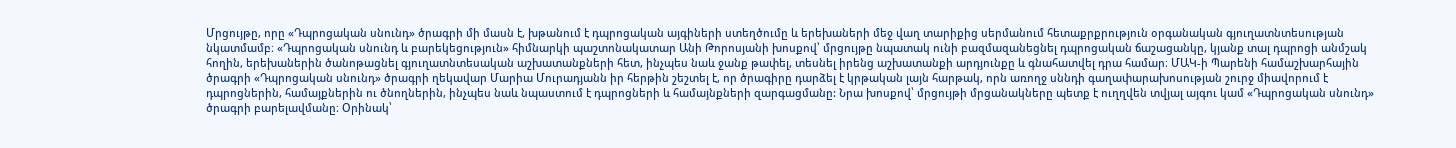Մրցույթը, որը «Դպրոցական սնունդ» ծրագրի մի մասն է, խթանում է դպրոցական այգիների ստեղծումը և երեխաների մեջ վաղ տարիքից սերմանում հետաքրքրություն օրգանական գյուղատնտեսության նկատմամբ։ «Դպրոցական սնունդ և բարեկեցություն» հիմնարկի պաշտոնակատար Անի Թորոսյանի խոսքով՝ մրցույթը նպատակ ունի բազմազանեցնել դպրոցական ճաշացանկը, կյանք տալ դպրոցի անմշակ հողին, երեխաներին ծանոթացնել գյուղատնտեսական աշխատանքների հետ, ինչպես նաև ջանք թափել, տեսնել իրենց աշխատանքի արդյունքը և գնահատվել դրա համար։ ՄԱԿ-ի Պարենի համաշխարհային ծրագրի «Դպրոցական սնունդ» ծրագրի ղեկավար Մարիա Մուրադյանն իր հերթին շեշտել է, որ ծրագիրը դարձել է կրթական լայն հարթակ, որն առողջ սննդի գաղափարախոսության շուրջ միավորում է դպրոցներին, համայքներին ու ծնողներին, ինչպես նաև նպաստում է դպրոցների և համայնքների զարգացմանը: Նրա խոսքով՝ մրցույթի մրցանակները պետք է ուղղվեն տվյալ այգու կամ «Դպրոցական սնունդ» ծրագրի բարելավմանը։ Օրինակ՝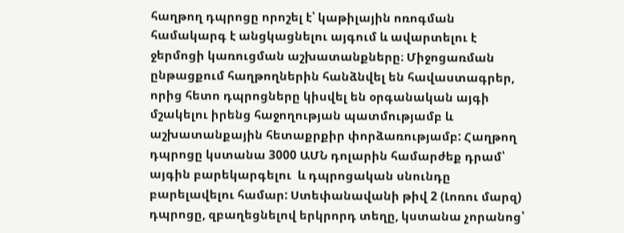հաղթող դպրոցը որոշել է՝ կաթիլային ոռոգման համակարգ է անցկացնելու այգում և ավարտելու է ջերմոցի կառուցման աշխատանքները։ Միջոցառման ընթացքում հաղթողներին հանձնվել են հավաստագրեր, որից հետո դպրոցները կիսվել են օրգանական այգի մշակելու իրենց հաջողության պատմությամբ և աշխատանքային հետաքրքիր փորձառությամբ: Հաղթող դպրոցը կստանա 3000 ԱՄՆ դոլարին համարժեք դրամ՝ այգին բարեկարգելու  և դպրոցական սնունդը բարելավելու համար: Ստեփանավանի թիվ 2 (Լոռու մարզ) դպրոցը, զբաղեցնելով երկրորդ տեղը, կստանա չորանոց՝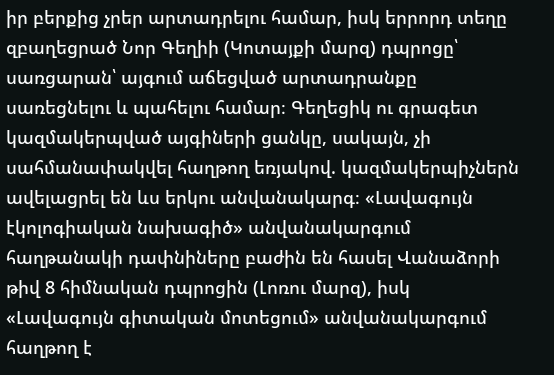իր բերքից չրեր արտադրելու համար, իսկ երրորդ տեղը զբաղեցրած Նոր Գեղիի (Կոտայքի մարզ) դպրոցը՝ սառցարան՝ այգում աճեցված արտադրանքը սառեցնելու և պահելու համար։ Գեղեցիկ ու գրագետ կազմակերպված այգիների ցանկը, սակայն, չի սահմանափակվել հաղթող եռյակով. կազմակերպիչներն ավելացրել են ևս երկու անվանակարգ։ «Լավագույն էկոլոգիական նախագիծ» անվանակարգում հաղթանակի դափնիները բաժին են հասել Վանաձորի թիվ 8 հիմնական դպրոցին (Լոռու մարզ), իսկ «Լավագույն գիտական մոտեցում» անվանակարգում հաղթող է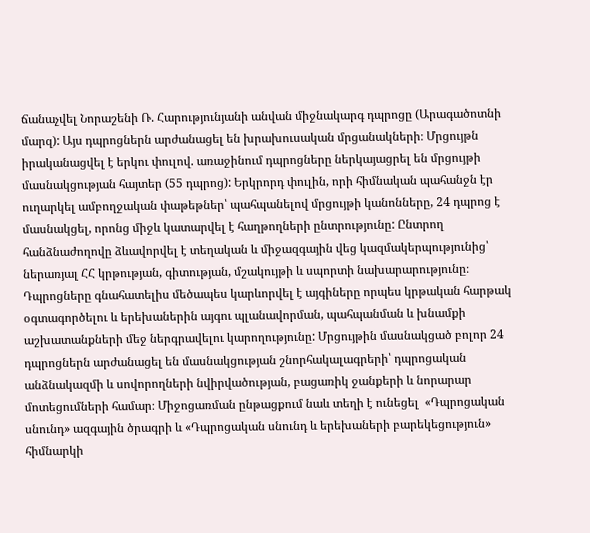ճանաչվել Նորաշենի Ռ. Հարությունյանի անվան միջնակարգ դպրոցը (Արագածոտնի մարզ): Այս դպրոցներն արժանացել են խրախուսական մրցանակների։ Մրցույթն իրականացվել է երկու փուլով. առաջինում դպրոցները ներկայացրել են մրցույթի մասնակցության հայտեր (55 դպրոց): Երկրորդ փուլին, որի հիմնական պահանջն էր ուղարկել ամբողջական փաթեթներ՝ պահպանելով մրցույթի կանոնները, 24 դպրոց է մասնակցել, որոնց միջև կատարվել է հաղթողների ընտրությունը: Ընտրող հանձնաժողովը ձևավորվել է տեղական և միջազգային վեց կազմակերպությունից՝ ներառյալ ՀՀ կրթության, գիտության, մշակույթի և սպորտի նախարարությունը։ Դպրոցները գնահատելիս մեծապես կարևորվել է այգիները որպես կրթական հարթակ օգտագործելու և երեխաներին այգու պլանավորման, պահպանման և խնամքի աշխատանքների մեջ ներգրավելու կարողությունը: Մրցույթին մասնակցած բոլոր 24 դպրոցներն արժանացել են մասնակցության շնորհակալագրերի՝ դպրոցական անձնակազմի և սովորողների նվիրվածության, բացառիկ ջանքերի և նորարար մոտեցումների համար։ Միջոցառման ընթացքում նաև տեղի է ունեցել  «Դպրոցական սնունդ» ազգային ծրագրի և «Դպրոցական սնունդ և երեխաների բարեկեցություն» հիմնարկի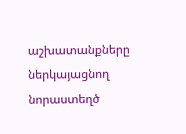աշխատանքները ներկայացնող նորաստեղծ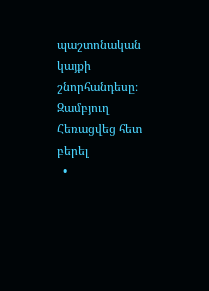պաշտոնական կայքի շնորհանդեսը։
Զամբյուղ Հեռացվեց հետ բերել
  •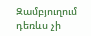Զամբյուղում դեռևս չի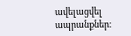ավելացվել ապրանքներ։